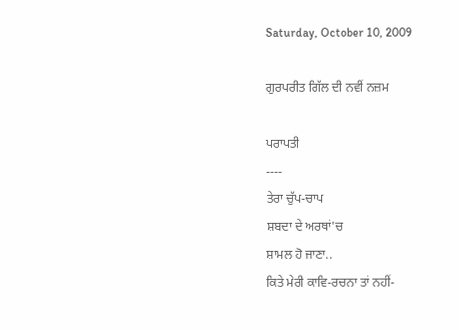Saturday, October 10, 2009

ਗੁਰਪਰੀਤ ਗਿੱਲ ਦੀ ਨਵੀਂ ਨਜ਼ਮ

ਪਰਾਪਤੀ
----
ਤੇਰਾ ਚੁੱਪ-ਚਾਪ
ਸ਼ਬਦਾ ਦੇ ਅਰਥਾਂ'ਚ
ਸ਼ਾਮਲ ਹੋ ਜਾਣਾ..
ਕਿਤੇ ਮੇਰੀ ਕਾਵਿ-ਰਚਨਾ ਤਾਂ ਨਹੀਂ-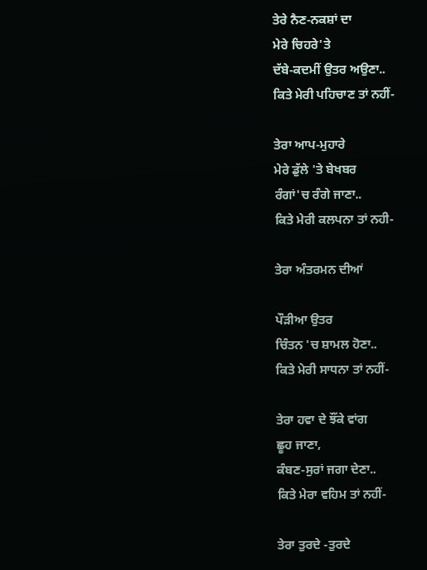ਤੇਰੇ ਨੈਣ-ਨਕਸ਼ਾਂ ਦਾ
ਮੇਰੇ ਚਿਹਰੇ'ਤੇ
ਦੱਬੇ-ਕਦਮੀਂ ਉਤਰ ਅਉਣਾ..
ਕਿਤੇ ਮੇਰੀ ਪਹਿਚਾਣ ਤਾਂ ਨਹੀਂ-

ਤੇਰਾ ਆਪ-ਮੁਹਾਰੇ
ਮੇਰੇ ਡੁੱਲੇ 'ਤੇ ਬੇਖਬਰ
ਰੰਗਾਂ'ਚ ਰੰਗੇ ਜਾਣਾ..
ਕਿਤੇ ਮੇਰੀ ਕਲਪਨਾ ਤਾਂ ਨਹੀ-

ਤੇਰਾ ਅੰਤਰਮਨ ਦੀਆਂ

ਪੌੜੀਆ ਉਤਰ
ਚਿੰਤਨ 'ਚ ਸ਼ਾਮਲ ਹੋਣਾ..
ਕਿਤੇ ਮੇਰੀ ਸਾਧਨਾ ਤਾਂ ਨਹੀਂ-

ਤੇਰਾ ਹਵਾ ਦੇ ਝੌਂਕੇ ਵਾਂਗ
ਛੂਹ ਜਾਣਾ,
ਕੰਬਣ-ਸੁਰਾਂ ਜਗਾ ਦੇਣਾ..
ਕਿਤੇ ਮੇਰਾ ਵਹਿਮ ਤਾਂ ਨਹੀਂ-

ਤੇਰਾ ਤੁਰਦੇ -ਤੁਰਦੇ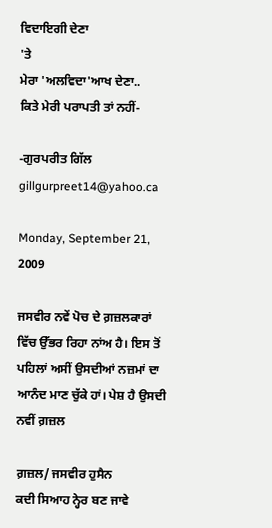ਵਿਦਾਇਗੀ ਦੇਣਾ
'ਤੇ
ਮੇਰਾ 'ਅਲਵਿਦਾ'ਆਖ ਦੇਣਾ..
ਕਿਤੇ ਮੇਰੀ ਪਰਾਪਤੀ ਤਾਂ ਨਹੀਂ-

-ਗੁਰਪਰੀਤ ਗਿੱਲ
gillgurpreet14@yahoo.ca

Monday, September 21, 2009

ਜਸਵੀਰ ਨਵੇਂ ਪੋਚ ਦੇ ਗ਼ਜ਼ਲਕਾਰਾਂ ਵਿੱਚ ਉੱਭਰ ਰਿਹਾ ਨਾਂਅ ਹੈ। ਇਸ ਤੋਂ ਪਹਿਲਾਂ ਅਸੀਂ ਉਸਦੀਆਂ ਨਜ਼ਮਾਂ ਦਾ ਆਨੰਦ ਮਾਣ ਚੁੱਕੇ ਹਾਂ। ਪੇਸ਼ ਹੈ ਉਸਦੀ ਨਵੀਂ ਗ਼ਜ਼ਲ

ਗ਼ਜ਼ਲ/ ਜਸਵੀਰ ਹੁਸੈਨ
ਕਦੀ ਸਿਆਹ ਨ੍ਹੇਰ ਬਣ ਜਾਵੇ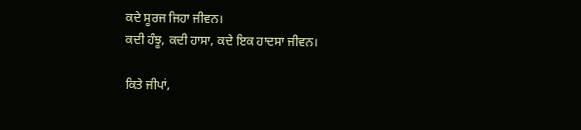ਕਦੇ ਸੂਰਜ ਜਿਹਾ ਜੀਵਨ।
ਕਦੀ ਹੰਝੂ, ਕਦੀ ਹਾਸਾ, ਕਦੇ ਇਕ ਹਾਦਸਾ ਜੀਵਨ।

ਕਿਤੇ ਜੀਪਾਂ,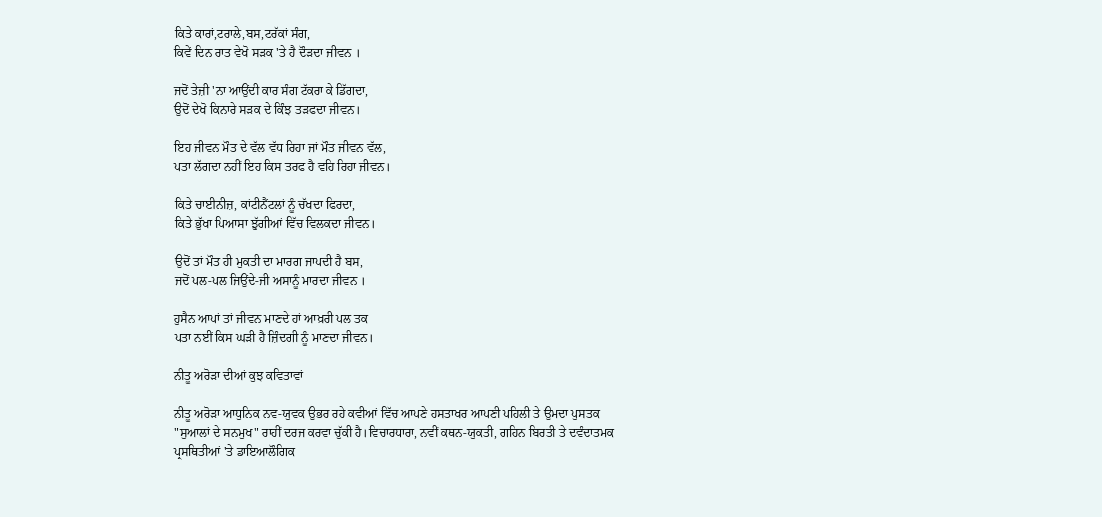ਕਿਤੇ ਕਾਰਾਂ,ਟਰਾਲੇ,ਬਸ,ਟਰੱਕਾਂ ਸੰਗ,
ਕਿਵੇਂ ਦਿਨ ਰਾਤ ਵੇਖੋ ਸੜਕ 'ਤੇ ਹੈ ਦੌੜਦਾ ਜੀਵਨ ।

ਜਦੋਂ ਤੇਜ਼ੀ 'ਨਾ ਆਉਂਦੀ ਕਾਰ ਸੰਗ ਟੱਕਰਾ ਕੇ ਡਿੱਗਦਾ,
ਉਦੋਂ ਦੇਖੋ ਕਿਨਾਰੇ ਸੜਕ ਦੇ ਕਿੰਝ ਤੜਫਦਾ ਜੀਵਨ।

ਇਹ ਜੀਵਨ ਮੌਤ ਦੇ ਵੱਲ ਵੱਧ ਰਿਹਾ ਜਾਂ ਮੌਤ ਜੀਵਨ ਵੱਲ,
ਪਤਾ ਲੱਗਦਾ ਨਹੀਂ ਇਹ ਕਿਸ ਤਰਫ ਹੈ ਵਹਿ ਰਿਹਾ ਜੀਵਨ।

ਕਿਤੇ ਚਾਈਨੀਜ਼, ਕਾਂਟੀਨੈਂਟਲਾਂ ਨੂੰ ਚੱਖਦਾ ਫਿਰਦਾ,
ਕਿਤੇ ਭੁੱਖਾ ਪਿਆਸਾ ਝੁੱਗੀਆਂ ਵਿੱਚ ਵਿਲਕਦਾ ਜੀਵਨ।

ਉਦੋਂ ਤਾਂ ਮੌਤ ਹੀ ਮੁਕਤੀ ਦਾ ਮਾਰਗ ਜਾਪਦੀ ਹੈ ਬਸ,
ਜਦੋਂ ਪਲ-ਪਲ ਜਿਉਂਦੇ-ਜੀ ਅਸਾਨੂੰ ਮਾਰਦਾ ਜੀਵਨ ।

ਹੁਸੈਨ ਆਪਾਂ ਤਾਂ ਜੀਵਨ ਮਾਣਦੇ ਹਾਂ ਆਖ਼ਰੀ ਪਲ ਤਕ
ਪਤਾ ਨਈਂ ਕਿਸ ਘੜੀ ਹੈ ਜ਼ਿੰਦਗੀ ਨੂੰ ਮਾਣਦਾ ਜੀਵਨ।

ਨੀਤੂ ਅਰੋੜਾ ਦੀਆਂ ਕੁਝ ਕਵਿਤਾਵਾਂ

ਨੀਤੂ ਅਰੋੜਾ ਆਧੁਨਿਕ ਨਵ-ਯੁਵਕ ਉਭਰ ਰਹੇ ਕਵੀਆਂ ਵਿੱਚ ਆਪਣੇ ਹਸਤਾਖਰ ਆਪਣੀ ਪਹਿਲੀ ਤੇ ਉਮਦਾ ਪੁਸਤਕ "ਸੁਆਲਾਂ ਦੇ ਸਨਮੁਖ" ਰਾਹੀਂ ਦਰਜ ਕਰਵਾ ਚੁੱਕੀ ਹੈ।ਵਿਚਾਰਧਾਰਾ, ਨਵੀਂ ਕਥਨ-ਯੁਕਤੀ, ਗਹਿਨ ਬਿਰਤੀ ਤੇ ਦਵੰਦਾਤਮਕ ਪ੍ਰਸਥਿਤੀਆਂ 'ਤੇ ਡਾਇਆਲੌਗਿਕ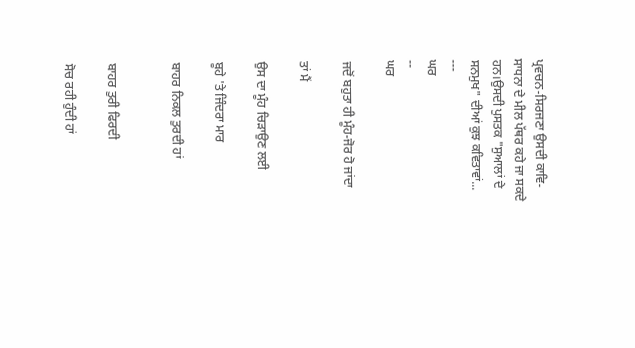ਪ੍ਰਵਚਨ-ਸਿਰਜਣਾ ਉਸਦੀ ਕਾਵਿ-ਸਾਧਨਾ ਦੇ ਮੀਲ ਪੱਥਰ ਕਹੇ ਜਾ ਸਕਦੇ ਹਨ।ਉਸਦੀ ਪੁਸਤਕ "ਸੁਆਲਾਂ ਦੇ ਸਨਮੁਖ" ਦੀਆਂ ਕੁਝ ਕਵਿਤਾਵਾਂ...
---
ਘਰ
--
ਘਰ

ਜਦੋਂ ਬਹੁਤਾ ਹੀ ਮੂੰਹ-ਜੋਰ ਹੋ ਜਾਂਦਾ

ਤਾਂ ਮੈਂ

ਉਸ ਦਾ ਮੂੰਹ ਚਿੜਾਉਣ ਲਈ

ਬੂਹੇ 'ਤੇ ਜਿੰਦਰਾ ਮਾਰ

ਬਾਹਰ ਨਿਕਲ ਤੁਰਦੀ ਹਾਂ


ਬਾਹਰ ਤੁਰੀ ਫਿਰਦੀ

ਸੋਚ ਰਹੀ ਹੁੰਦੀ ਹਾਂ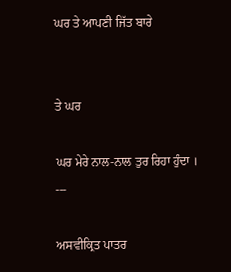ਘਰ ਤੇ ਆਪਣੀ ਜਿੱਤ ਬਾਰੇ


ਤੇ ਘਰ

ਘਰ ਮੇਰੇ ਨਾਲ-ਨਾਲ ਤੁਰ ਰਿਹਾ ਹੁੰਦਾ ।
---

ਅਸਵੀਕ੍ਰਿਤ ਪਾਤਰ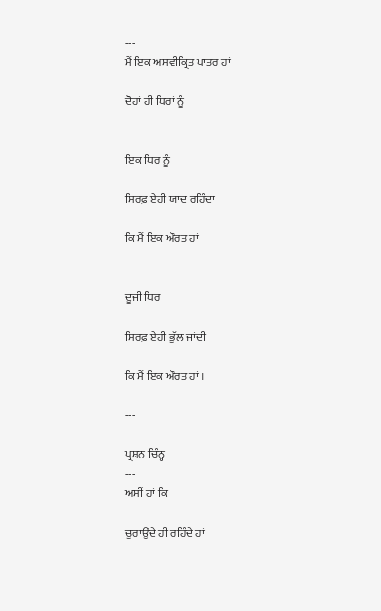---
ਮੈਂ ਇਕ ਅਸਵੀਕ੍ਰਿਤ ਪਾਤਰ ਹਾਂ

ਦੋਹਾਂ ਹੀ ਧਿਰਾਂ ਨੂੰ


ਇਕ ਧਿਰ ਨੂੰ

ਸਿਰਫ਼ ਏਹੀ ਯਾਦ ਰਹਿੰਦਾ

ਕਿ ਮੈਂ ਇਕ ਔਰਤ ਹਾਂ


ਦੂਜੀ ਧਿਰ

ਸਿਰਫ਼ ਏਹੀ ਭੁੱਲ ਜਾਂਦੀ

ਕਿ ਮੈਂ ਇਕ ਔਰਤ ਹਾਂ ।

---

ਪ੍ਰਸ਼ਨ ਚਿੰਨ੍ਹ
---
ਅਸੀਂ ਹਾਂ ਕਿ

ਚੁਰਾਉਂਦੇ ਹੀ ਰਹਿੰਦੇ ਹਾਂ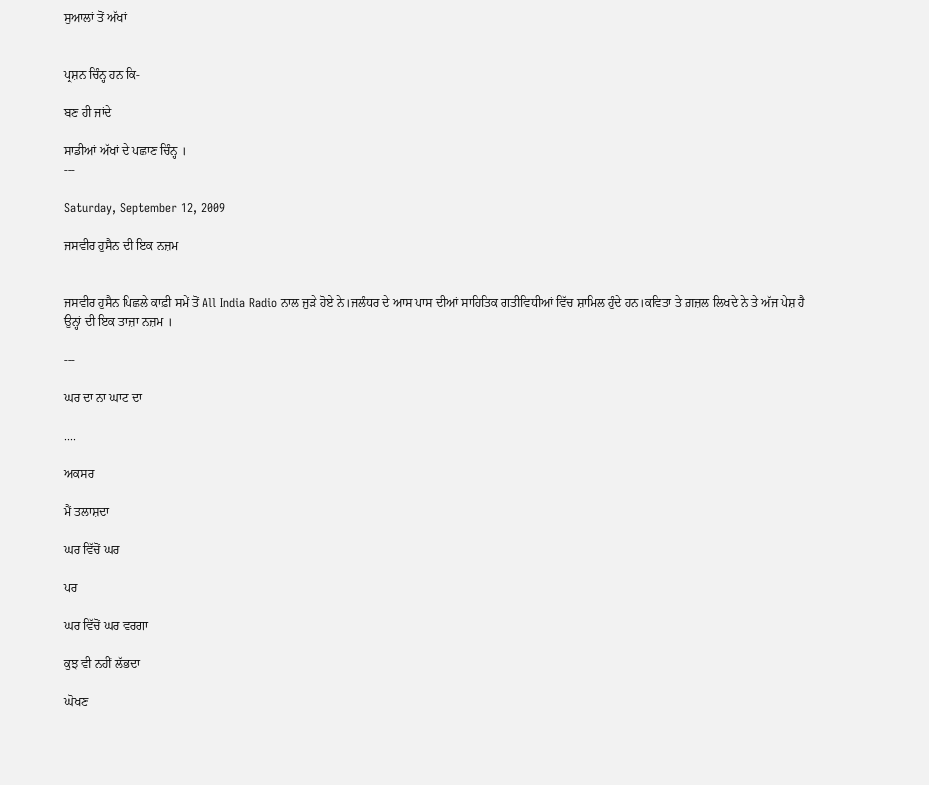ਸੁਆਲਾਂ ਤੋਂ ਅੱਖਾਂ


ਪ੍ਰਸ਼ਨ ਚਿੰਨ੍ਹ ਹਨ ਕਿ-

ਬਣ ਹੀ ਜਾਂਦੇ

ਸਾਡੀਆਂ ਅੱਖਾਂ ਦੇ ਪਛਾਣ ਚਿੰਨ੍ਹ ।
---

Saturday, September 12, 2009

ਜਸਵੀਰ ਹੁਸੈਨ ਦੀ ਇਕ ਨਜ਼ਮ


ਜਸਵੀਰ ਹੁਸੈਨ ਪਿਛਲੇ ਕਾਫ਼ੀ ਸਮੇਂ ਤੋਂ All India Radio ਨਾਲ ਜੁੜੇ ਹੋਏ ਨੇ।ਜਲੰਧਰ ਦੇ ਆਸ ਪਾਸ ਦੀਆਂ ਸਾਹਿਤਿਕ ਗਤੀਵਿਧੀਆਂ ਵਿੱਚ ਸ਼ਾਮਿਲ ਹੁੰਦੇ ਹਨ।ਕਵਿਤਾ ਤੇ ਗ਼ਜ਼ਲ ਲਿਖਦੇ ਨੇ ਤੇ ਅੱਜ ਪੇਸ਼ ਹੈ ਉਨ੍ਹਾਂ ਦੀ ਇਕ ਤਾਜ਼ਾ ਨਜ਼ਮ ।

---

ਘਰ ਦਾ ਨਾ ਘਾਟ ਦਾ

....

ਅਕਸਰ

ਮੈਂ ਤਲਾਸ਼ਦਾ

ਘਰ ਵਿੱਚੋਂ ਘਰ

ਪਰ

ਘਰ ਵਿੱਚੋਂ ਘਰ ਵਰਗਾ

ਕੁਝ ਵੀ ਨਹੀਂ ਲੱਭਦਾ

ਘੋਖਣ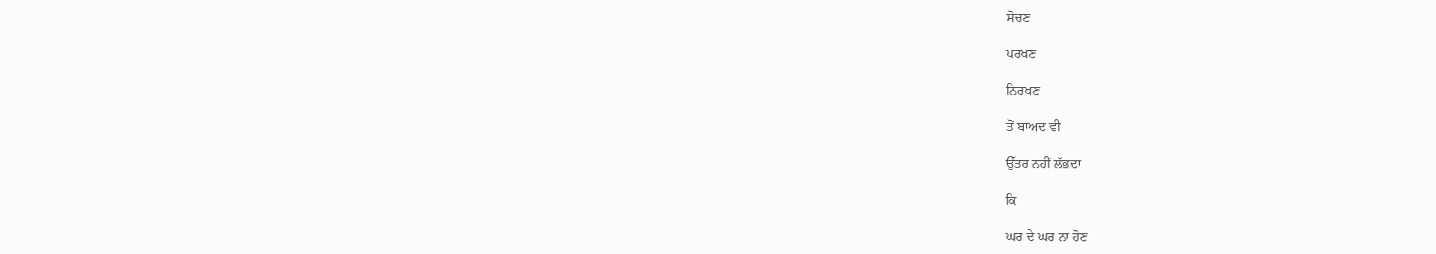ਸੋਚਣ

ਪਰਖਣ

ਨਿਰਖਣ

ਤੋਂ ਬਾਅਦ ਵੀ

ਉੱਤਰ ਨਹੀਂ ਲੱਭਦਾ

ਕਿ

ਘਰ ਦੇ ਘਰ ਨਾ ਹੋਣ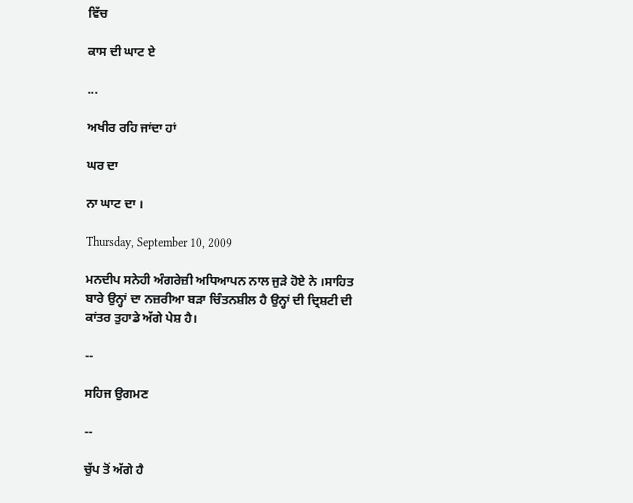ਵਿੱਚ

ਕਾਸ ਦੀ ਘਾਟ ਏ

...

ਅਖੀਰ ਰਹਿ ਜਾਂਦਾ ਹਾਂ

ਘਰ ਦਾ

ਨਾ ਘਾਟ ਦਾ ।

Thursday, September 10, 2009

ਮਨਦੀਪ ਸਨੇਹੀ ਅੰਗਰੇਜ਼ੀ ਅਧਿਆਪਨ ਨਾਲ ਜੁੜੇ ਹੋਏ ਨੇ ।ਸਾਹਿਤ ਬਾਰੇ ਉਨ੍ਹਾਂ ਦਾ ਨਜ਼ਰੀਆ ਬੜਾ ਚਿੰਤਨਸ਼ੀਲ ਹੈ ਉਨ੍ਹਾਂ ਦੀ ਦ੍ਰਿਸ਼ਟੀ ਦੀ ਕਾਂਤਰ ਤੁਹਾਡੇ ਅੱਗੇ ਪੇਸ਼ ਹੈ।

--

ਸਹਿਜ ਉਗਮਣ

--

ਚੁੱਪ ਤੋਂ ਅੱਗੇ ਹੈ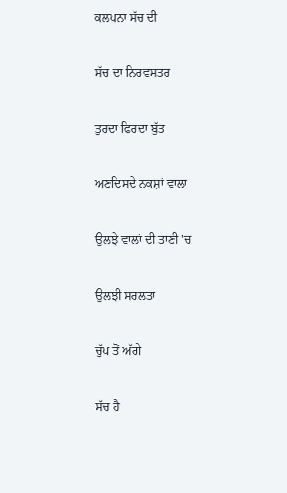ਕਲਪਨਾ ਸੱਚ ਦੀ

ਸੱਚ ਦਾ ਨਿਰਵਸਤਰ

ਤੁਰਦਾ ਫਿਰਦਾ ਬੁੱਤ

ਅਣਦਿਸਦੇ ਨਕਸ਼ਾਂ ਵਾਲਾ

ਉਲਝੇ ਵਾਲਾਂ ਦੀ ਤਾਣੀ 'ਚ

ਉਲਝੀ ਸਰਲਤਾ

ਚੁੱਪ ਤੋਂ ਅੱਗੇ

ਸੱਚ ਹੈ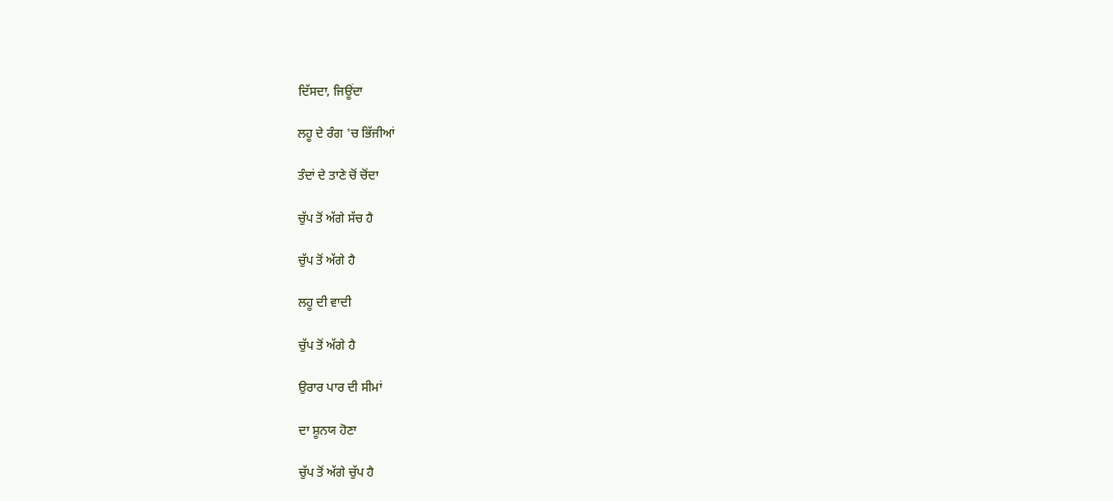ਦਿੱਸਦਾ, ਜਿਊਂਦਾ

ਲਹੂ ਦੇ ਰੰਗ 'ਚ ਭਿੱਜੀਆਂ

ਤੰਦਾਂ ਦੇ ਤਾਣੇ ਚੋਂ ਚੋਂਦਾ

ਚੁੱਪ ਤੋਂ ਅੱਗੇ ਸੱਚ ਹੈ

ਚੁੱਪ ਤੋਂ ਅੱਗੇ ਹੈ

ਲਹੂ ਦੀ ਵਾਦੀ

ਚੁੱਪ ਤੋਂ ਅੱਗੇ ਹੈ

ਉਰਾਰ ਪਾਰ ਦੀ ਸੀਮਾਂ

ਦਾ ਸ਼ੂਨਯ ਹੋਣਾ

ਚੁੱਪ ਤੋਂ ਅੱਗੇ ਚੁੱਪ ਹੈ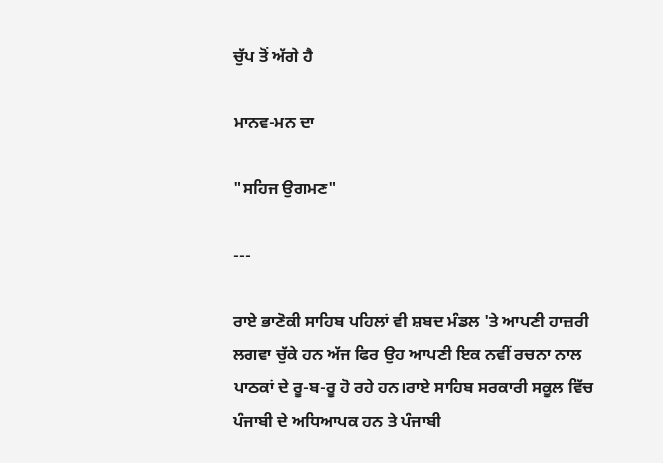ਚੁੱਪ ਤੋਂ ਅੱਗੇ ਹੈ

ਮਾਨਵ-ਮਨ ਦਾ

"ਸਹਿਜ ਉਗਮਣ"

---

ਰਾਏ ਭਾਣੋਕੀ ਸਾਹਿਬ ਪਹਿਲਾਂ ਵੀ ਸ਼ਬਦ ਮੰਡਲ 'ਤੇ ਆਪਣੀ ਹਾਜ਼ਰੀ ਲਗਵਾ ਚੁੱਕੇ ਹਨ ਅੱਜ ਫਿਰ ਉਹ ਆਪਣੀ ਇਕ ਨਵੀਂ ਰਚਨਾ ਨਾਲ ਪਾਠਕਾਂ ਦੇ ਰੂ-ਬ-ਰੂ ਹੋ ਰਹੇ ਹਨ।ਰਾਏ ਸਾਹਿਬ ਸਰਕਾਰੀ ਸਕੂਲ ਵਿੱਚ ਪੰਜਾਬੀ ਦੇ ਅਧਿਆਪਕ ਹਨ ਤੇ ਪੰਜਾਬੀ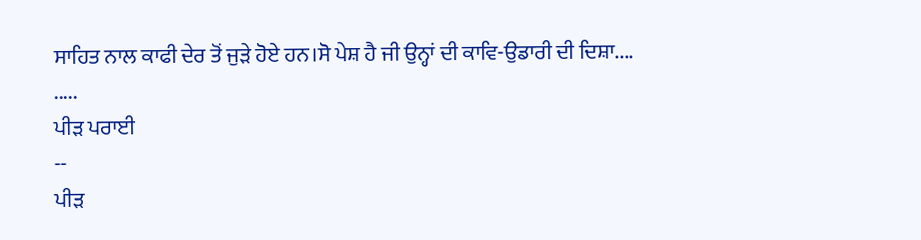ਸਾਹਿਤ ਨਾਲ ਕਾਫੀ ਦੇਰ ਤੋਂ ਜੁੜੇ ਹੋਏ ਹਨ।ਸੋ ਪੇਸ਼ ਹੈ ਜੀ ਉਨ੍ਹਾਂ ਦੀ ਕਾਵਿ-ਉਡਾਰੀ ਦੀ ਦਿਸ਼ਾ....
.....
ਪੀੜ ਪਰਾਈ
--
ਪੀੜ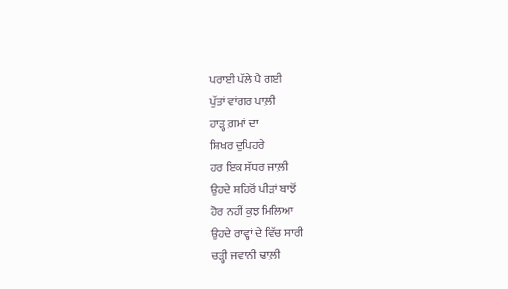ਪਰਾਈ ਪੱਲੇ ਪੈ ਗਈ
ਪੁੱਤਾਂ ਵਾਂਗਰ ਪਾਲ਼ੀ
ਹਾੜ੍ਹ ਗ਼ਮਾਂ ਦਾ
ਸ਼ਿਖਰ ਦੁਪਿਹਰੇ
ਹਰ ਇਕ ਸੱਧਰ ਜਾਲ਼ੀ
ਉਹਦੇ ਸ਼ਹਿਰੋਂ ਪੀੜਾਂ ਬਾਝੋਂ
ਹੋਰ ਨਹੀਂ ਕੁਝ ਮਿਲਿਆ
ਉਹਦੇ ਰਾਵ੍ਹਾਂ ਦੇ ਵਿੱਚ ਸਾਰੀ
ਚੜ੍ਹੀ ਜਵਾਨੀ ਢਾਲ਼ੀ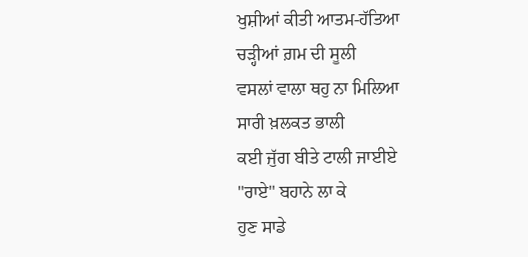ਖੁਸ਼ੀਆਂ ਕੀਤੀ ਆਤਮ-ਹੱਤਿਆ
ਚੜ੍ਹੀਆਂ ਗ਼ਮ ਦੀ ਸੂਲੀ
ਵਸਲਾਂ ਵਾਲਾ ਥਹੁ ਨਾ ਮਿਲਿਆ
ਸਾਰੀ ਖ਼ਲਕਤ ਭਾਲੀ
ਕਈ ਜੁੱਗ ਬੀਤੇ ਟਾਲੀ ਜਾਈਏ
"ਰਾਏ" ਬਹਾਨੇ ਲਾ ਕੇ
ਹੁਣ ਸਾਡੇ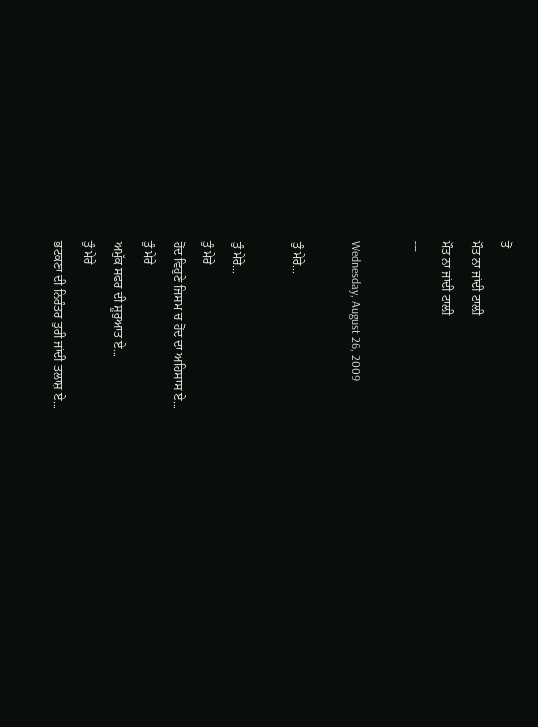ਤੋਂ
ਮੌਤ ਨਾ ਜਾਂਦੀ ਟਾਲ਼ੀ
ਮੌਤ ਨਾ ਜਾਂਦੀ ਟਾਲ਼ੀ
---

Wednesday, August 26, 2009

ਤੁੰ ਮੇਰੇ...

ਤੁੰ ਮੇਰੇ...
ਤੁੰ ਮੇਰੇ
ਹੋਂਦ ਵਿਹੁਣੇ ਜਿਸਮ ਚ ਹੋਂਦ ਦਾ ਅਹਿਸਾਸ ਏ...
ਤੁੰ ਮੇਰੇ
ਅਮੁੱਕ ਸਫਰ ਦੀ ਸ਼ੂਰੁਆਤ ਏ...
ਤੁੰ ਮੇਰੇ
ਭਟਕਣਾ ਦੀ ਨਿਰੰਤਰ ਤੁਰੀ ਜਾਂਦੀ ਤਲਾਸ਼ ਏ...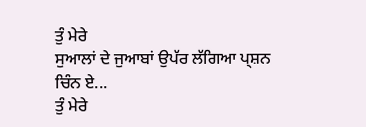ਤੁੰ ਮੇਰੇ
ਸੁਆਲਾਂ ਦੇ ਜੁਆਬਾਂ ਉਪੱਰ ਲੱਗਿਆ ਪ੍ਸ਼ਨ ਚਿੰਨ ਏ...
ਤੁੰ ਮੇਰੇ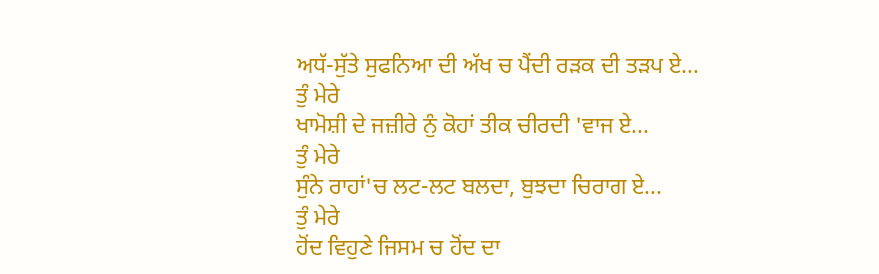ਅਧੱ-ਸੁੱਤੇ ਸੁਫਨਿਆ ਦੀ ਅੱਖ ਚ ਪੈਂਦੀ ਰੜਕ ਦੀ ਤੜਪ ਏ...
ਤੁੰ ਮੇਰੇ
ਖਾਮੋਸ਼ੀ ਦੇ ਜਜ਼ੀਰੇ ਨੁੰ ਕੋਹਾਂ ਤੀਕ ਚੀਰਦੀ 'ਵਾਜ ਏ...
ਤੁੰ ਮੇਰੇ
ਸੁੰਨੇ ਰਾਹਾਂ'ਚ ਲਟ-ਲਟ ਬਲਦਾ, ਬੁਝਦਾ ਚਿਰਾਗ ਏ...
ਤੁੰ ਮੇਰੇ
ਹੋਂਦ ਵਿਹੁਣੇ ਜਿਸਮ ਚ ਹੋਂਦ ਦਾ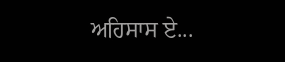ਅਹਿਸਾਸ ਏ...